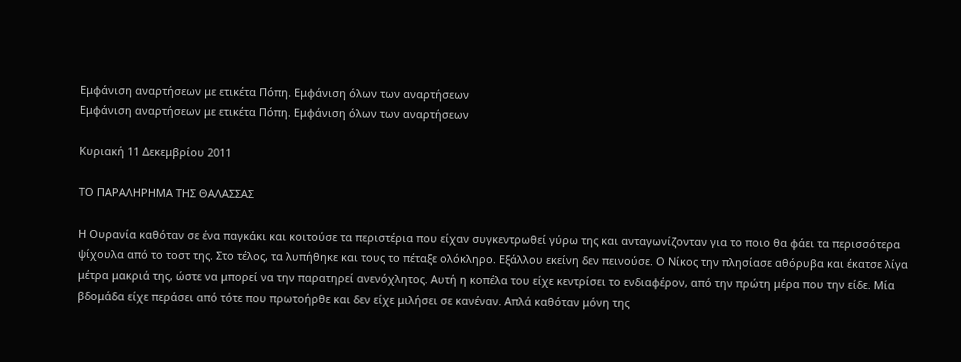Εμφάνιση αναρτήσεων με ετικέτα Πόπη. Εμφάνιση όλων των αναρτήσεων
Εμφάνιση αναρτήσεων με ετικέτα Πόπη. Εμφάνιση όλων των αναρτήσεων

Κυριακή 11 Δεκεμβρίου 2011

ΤΟ ΠΑΡΑΛΗΡΗΜΑ ΤΗΣ ΘΑΛΑΣΣΑΣ

Η Ουρανία καθόταν σε ένα παγκάκι και κοιτούσε τα περιστέρια που είχαν συγκεντρωθεί γύρω της και ανταγωνίζονταν για το ποιο θα φάει τα περισσότερα ψίχουλα από το τοστ της. Στο τέλος, τα λυπήθηκε και τους το πέταξε ολόκληρο. Εξάλλου εκείνη δεν πεινούσε. Ο Νίκος την πλησίασε αθόρυβα και έκατσε λίγα μέτρα μακριά της, ώστε να μπορεί να την παρατηρεί ανενόχλητος. Αυτή η κοπέλα του είχε κεντρίσει το ενδιαφέρον, από την πρώτη μέρα που την είδε. Μία βδομάδα είχε περάσει από τότε που πρωτοήρθε και δεν είχε μιλήσει σε κανέναν. Απλά καθόταν μόνη της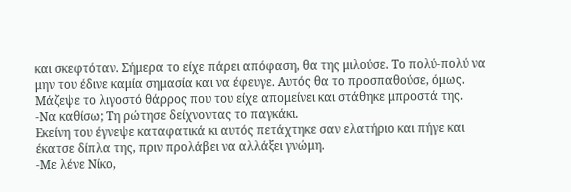και σκεφτόταν. Σήμερα το είχε πάρει απόφαση, θα της μιλούσε. Το πολύ-πολύ να μην του έδινε καμία σημασία και να έφευγε. Αυτός θα το προσπαθούσε, όμως. Μάζεψε το λιγοστό θάρρος που του είχε απομείνει και στάθηκε μπροστά της.
-Να καθίσω; Τη ρώτησε δείχνοντας το παγκάκι.
Εκείνη του έγνεψε καταφατικά κι αυτός πετάχτηκε σαν ελατήριο και πήγε και έκατσε δίπλα της, πριν προλάβει να αλλάξει γνώμη.
-Με λένε Νίκο,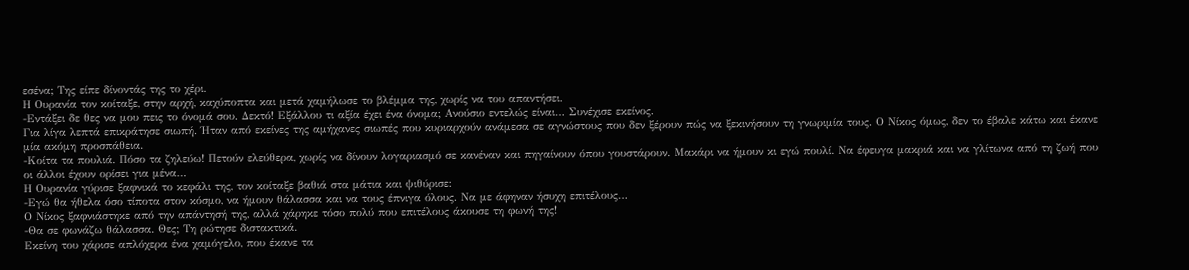εσένα; Της είπε δίνοντάς της το χέρι.
Η Ουρανία τον κοίταξε, στην αρχή, καχύποπτα και μετά χαμήλωσε το βλέμμα της, χωρίς να του απαντήσει.
-Εντάξει δε θες να μου πεις το όνομά σου. Δεκτό! Εξάλλου τι αξία έχει ένα όνομα; Ανούσιο εντελώς είναι… Συνέχισε εκείνος.
Για λίγα λεπτά επικράτησε σιωπή. Ήταν από εκείνες της αμήχανες σιωπές που κυριαρχούν ανάμεσα σε αγνώστους που δεν ξέρουν πώς να ξεκινήσουν τη γνωριμία τους. Ο Νίκος όμως, δεν το έβαλε κάτω και έκανε μία ακόμη προσπάθεια.
-Κοίτα τα πουλιά. Πόσο τα ζηλεύω! Πετούν ελεύθερα, χωρίς να δίνουν λογαριασμό σε κανέναν και πηγαίνουν όπου γουστάρουν. Μακάρι να ήμουν κι εγώ πουλί. Να έφευγα μακριά και να γλίτωνα από τη ζωή που οι άλλοι έχουν ορίσει για μένα…
Η Ουρανία γύρισε ξαφνικά το κεφάλι της, τον κοίταξε βαθιά στα μάτια και ψιθύρισε:
-Εγώ θα ήθελα όσο τίποτα στον κόσμο, να ήμουν θάλασσα και να τους έπνιγα όλους. Να με άφηναν ήσυχη επιτέλους…
Ο Νίκος ξαφνιάστηκε από την απάντησή της, αλλά χάρηκε τόσο πολύ που επιτέλους άκουσε τη φωνή της!
-Θα σε φωνάζω θάλασσα. Θες; Τη ρώτησε διστακτικά.
Εκείνη του χάρισε απλόχερα ένα χαμόγελο, που έκανε τα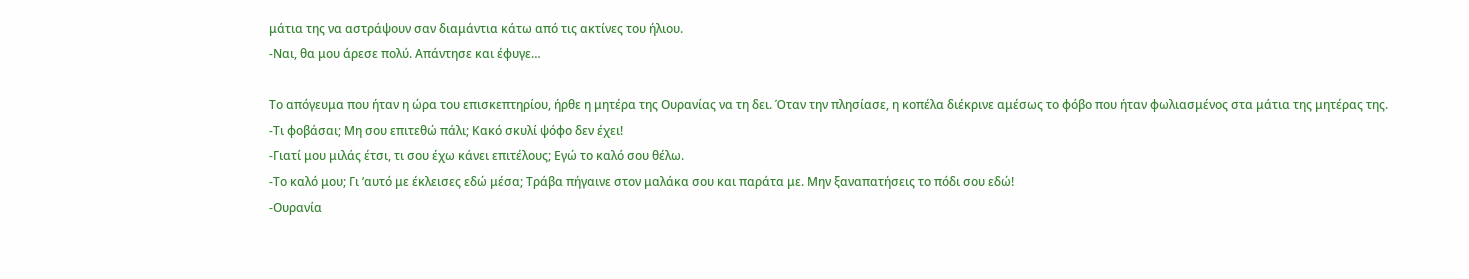μάτια της να αστράψουν σαν διαμάντια κάτω από τις ακτίνες του ήλιου.
-Ναι, θα μου άρεσε πολύ. Απάντησε και έφυγε…

Το απόγευμα που ήταν η ώρα του επισκεπτηρίου, ήρθε η μητέρα της Ουρανίας να τη δει. Όταν την πλησίασε, η κοπέλα διέκρινε αμέσως το φόβο που ήταν φωλιασμένος στα μάτια της μητέρας της.
-Τι φοβάσαι; Μη σου επιτεθώ πάλι; Κακό σκυλί ψόφο δεν έχει!
-Γιατί μου μιλάς έτσι, τι σου έχω κάνει επιτέλους; Εγώ το καλό σου θέλω.
-Το καλό μου; Γι ’αυτό με έκλεισες εδώ μέσα; Τράβα πήγαινε στον μαλάκα σου και παράτα με. Μην ξαναπατήσεις το πόδι σου εδώ!
-Ουρανία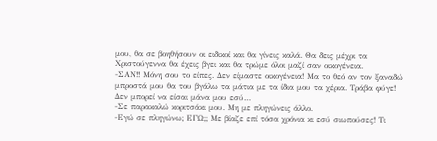μου, θα σε βοηθήσουν οι ειδικοί και θα γίνεις καλά. Θα δεις μέχρι τα Χριστούγεννα θα έχεις βγει και θα τρώμε όλοι μαζί σαν οικογένεια.
-ΣΑΝ!! Μόνη σου το είπες. Δεν είμαστε οικογένεια! Μα το θεό αν τον ξαναδώ μπροστά μου θα του βγάλω τα μάτια με τα ίδια μου τα χέρια. Τράβα φύγε! Δεν μπορεί να είσαι μάνα μου εσύ…
-Σε παρακαλώ κοριτσάκι μου. Μη με πληγώνεις άλλο.
-Εγώ σε πληγώνω; ΕΓΩ;; Με βίαζε επί τόσα χρόνια κι εσύ σιωπούσες! Τι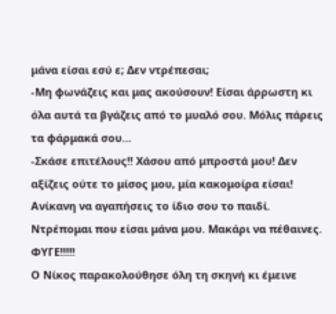μάνα είσαι εσύ ε; Δεν ντρέπεσαι;
-Μη φωνάζεις και μας ακούσουν! Είσαι άρρωστη κι όλα αυτά τα βγάζεις από το μυαλό σου. Μόλις πάρεις τα φάρμακά σου…
-Σκάσε επιτέλους!! Χάσου από μπροστά μου! Δεν αξίζεις ούτε το μίσος μου, μία κακομοίρα είσαι! Ανίκανη να αγαπήσεις το ίδιο σου το παιδί. Ντρέπομαι που είσαι μάνα μου. Μακάρι να πέθαινες. ΦΥΓΕ!!!!!
Ο Νίκος παρακολούθησε όλη τη σκηνή κι έμεινε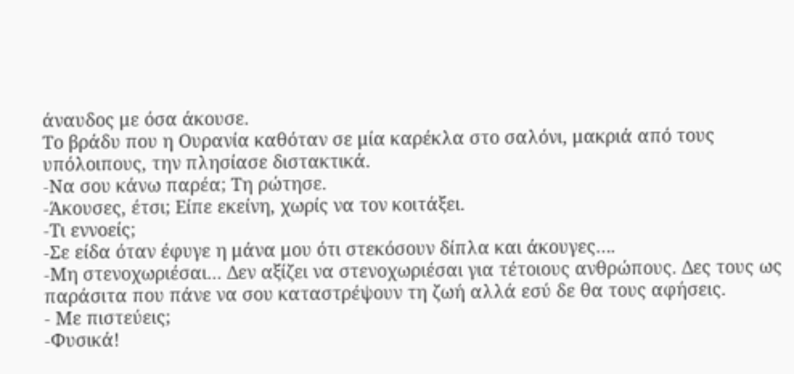άναυδος με όσα άκουσε.
Το βράδυ που η Ουρανία καθόταν σε μία καρέκλα στο σαλόνι, μακριά από τους υπόλοιπους, την πλησίασε διστακτικά.
-Nα σου κάνω παρέα; Τη ρώτησε.
-Άκουσες, έτσι; Είπε εκείνη, χωρίς να τον κοιτάξει.
-Τι εννοείς;
-Σε είδα όταν έφυγε η μάνα μου ότι στεκόσουν δίπλα και άκουγες….
-Μη στενοχωριέσαι... Δεν αξίζει να στενοχωριέσαι για τέτοιους ανθρώπους. Δες τους ως παράσιτα που πάνε να σου καταστρέψουν τη ζωή αλλά εσύ δε θα τους αφήσεις.
- Με πιστεύεις;
-Φυσικά!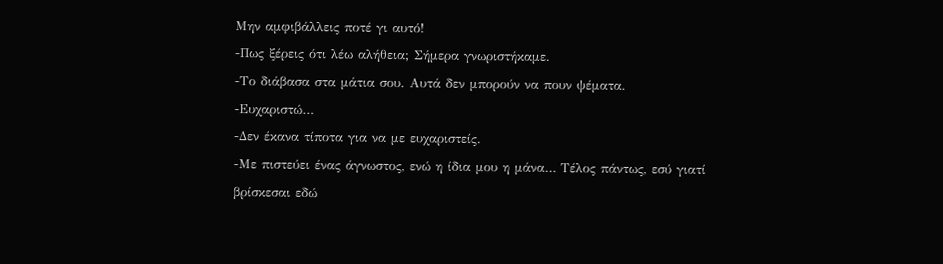Μην αμφιβάλλεις ποτέ γι αυτό!
-Πως ξέρεις ότι λέω αλήθεια; Σήμερα γνωριστήκαμε.
-Το διάβασα στα μάτια σου. Αυτά δεν μπορούν να πουν ψέματα.
-Ευχαριστώ…
-Δεν έκανα τίποτα για να με ευχαριστείς.
-Με πιστεύει ένας άγνωστος, ενώ η ίδια μου η μάνα… Τέλος πάντως, εσύ γιατί βρίσκεσαι εδώ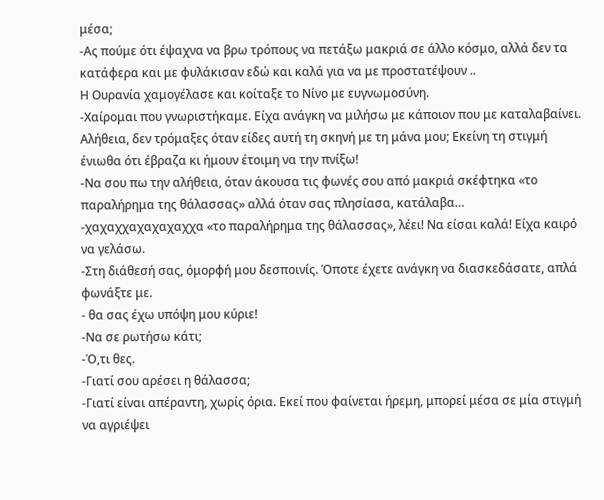μέσα;
-Ας πούμε ότι έψαχνα να βρω τρόπους να πετάξω μακριά σε άλλο κόσμο, αλλά δεν τα κατάφερα και με φυλάκισαν εδώ και καλά για να με προστατέψουν ..
Η Ουρανία χαμογέλασε και κοίταξε το Νίνο με ευγνωμοσύνη.
-Χαίρομαι που γνωριστήκαμε. Είχα ανάγκη να μιλήσω με κάποιον που με καταλαβαίνει. Αλήθεια, δεν τρόμαξες όταν είδες αυτή τη σκηνή με τη μάνα μου; Εκείνη τη στιγμή ένιωθα ότι έβραζα κι ήμουν έτοιμη να την πνίξω!
-Να σου πω την αλήθεια, όταν άκουσα τις φωνές σου από μακριά σκέφτηκα «το παραλήρημα της θάλασσας» αλλά όταν σας πλησίασα, κατάλαβα…
-χαχαχχαχαχαχαχχα «το παραλήρημα της θάλασσας», λέει! Να είσαι καλά! Είχα καιρό να γελάσω.
-Στη διάθεσή σας, όμορφή μου δεσποινίς. Όποτε έχετε ανάγκη να διασκεδάσατε, απλά φωνάξτε με.
- θα σας έχω υπόψη μου κύριε!
-Να σε ρωτήσω κάτι;
-Ό,τι θες.
-Γιατί σου αρέσει η θάλασσα;
-Γιατί είναι απέραντη, χωρίς όρια. Εκεί που φαίνεται ήρεμη, μπορεί μέσα σε μία στιγμή να αγριέψει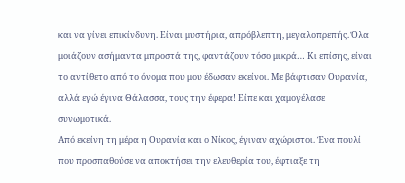και να γίνει επικίνδυνη. Είναι μυστήρια, απρόβλεπτη, μεγαλοπρεπής. Όλα μοιάζουν ασήμαντα μπροστά της, φαντάζουν τόσο μικρά… Κι επίσης, είναι το αντίθετο από το όνομα που μου έδωσαν εκείνοι. Με βάφτισαν Ουρανία, αλλά εγώ έγινα Θάλασσα, τους την έφερα! Είπε και χαμογέλασε συνωμοτικά.
Από εκείνη τη μέρα η Ουρανία και ο Νίκος, έγιναν αχώριστοι. Ένα πουλί που προσπαθούσε να αποκτήσει την ελευθερία του, έφτιαξε τη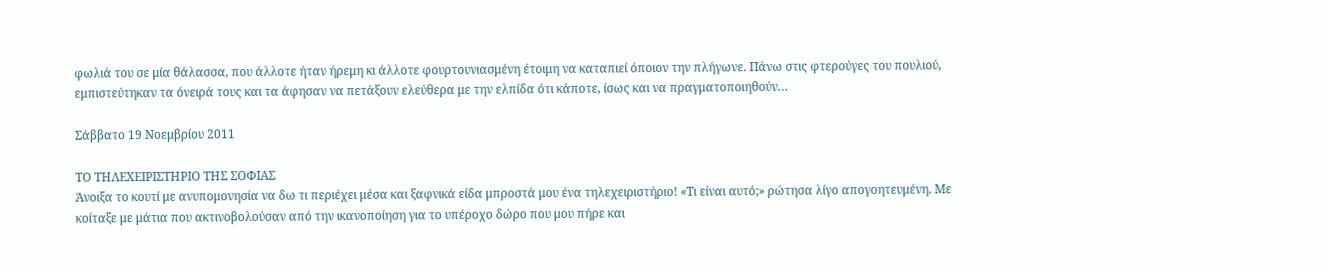φωλιά του σε μία θάλασσα, που άλλοτε ήταν ήρεμη κι άλλοτε φουρτουνιασμένη έτοιμη να καταπιεί όποιον την πλήγωνε. Πάνω στις φτερούγες του πουλιού, εμπιστεύτηκαν τα όνειρά τους και τα άφησαν να πετάξουν ελεύθερα με την ελπίδα ότι κάποτε, ίσως και να πραγματοποιηθούν…

Σάββατο 19 Νοεμβρίου 2011

ΤΟ ΤΗΛΕΧΕΙΡΙΣΤΗΡΙΟ ΤΗΣ ΣΟΦΙΑΣ
Άνοιξα το κουτί με ανυπομονησία να δω τι περιέχει μέσα και ξαφνικά είδα μπροστά μου ένα τηλεχειριστήριο! «Τι είναι αυτό;» ρώτησα λίγο απογοητευμένη. Με κοίταξε με μάτια που ακτινοβολούσαν από την ικανοποίηση για το υπέροχο δώρο που μου πήρε και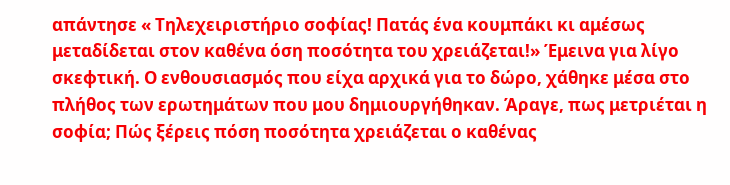απάντησε « Τηλεχειριστήριο σοφίας! Πατάς ένα κουμπάκι κι αμέσως μεταδίδεται στον καθένα όση ποσότητα του χρειάζεται!» Έμεινα για λίγο σκεφτική. Ο ενθουσιασμός που είχα αρχικά για το δώρο, χάθηκε μέσα στο πλήθος των ερωτημάτων που μου δημιουργήθηκαν. Άραγε, πως μετριέται η σοφία; Πώς ξέρεις πόση ποσότητα χρειάζεται ο καθένας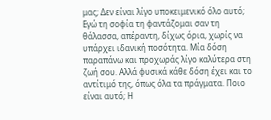μας; Δεν είναι λίγο υποκειμενικό όλο αυτό;
Εγώ τη σοφία τη φαντάζομαι σαν τη θάλασσα, απέραντη, δίχως όρια, χωρίς να υπάρχει ιδανική ποσότητα. Μία δόση παραπάνω και προχωράς λίγο καλύτερα στη ζωή σου. Αλλά φυσικά κάθε δόση έχει και το αντίτιμό της, όπως όλα τα πράγματα. Ποιο είναι αυτό; Η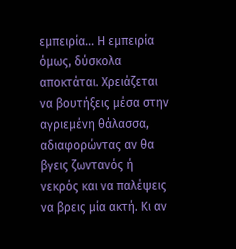εμπειρία… Η εμπειρία όμως, δύσκολα αποκτάται. Χρειάζεται να βουτήξεις μέσα στην αγριεμένη θάλασσα, αδιαφορώντας αν θα βγεις ζωντανός ή νεκρός και να παλέψεις να βρεις μία ακτή. Κι αν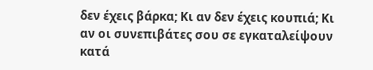δεν έχεις βάρκα; Κι αν δεν έχεις κουπιά; Κι αν οι συνεπιβάτες σου σε εγκαταλείψουν κατά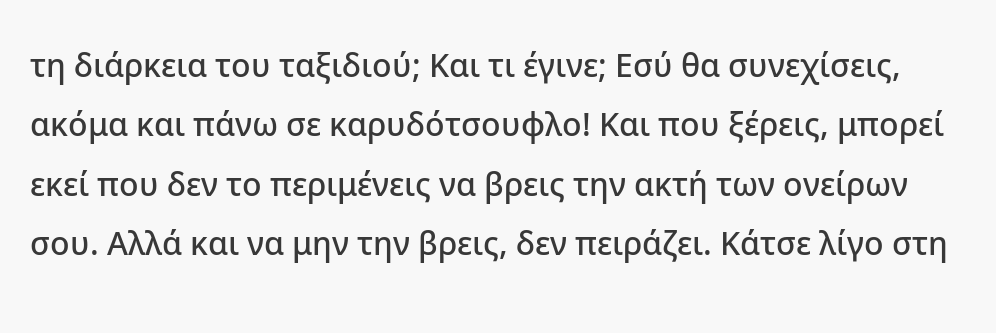τη διάρκεια του ταξιδιού; Και τι έγινε; Εσύ θα συνεχίσεις, ακόμα και πάνω σε καρυδότσουφλο! Και που ξέρεις, μπορεί εκεί που δεν το περιμένεις να βρεις την ακτή των ονείρων σου. Αλλά και να μην την βρεις, δεν πειράζει. Κάτσε λίγο στη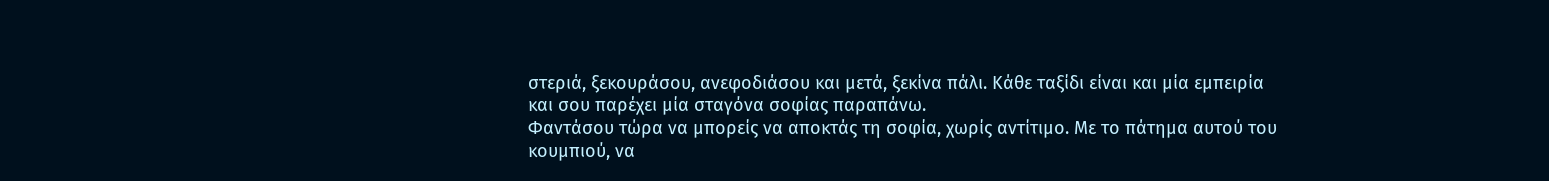στεριά, ξεκουράσου, ανεφοδιάσου και μετά, ξεκίνα πάλι. Κάθε ταξίδι είναι και μία εμπειρία και σου παρέχει μία σταγόνα σοφίας παραπάνω.
Φαντάσου τώρα να μπορείς να αποκτάς τη σοφία, χωρίς αντίτιμο. Με το πάτημα αυτού του κουμπιού, να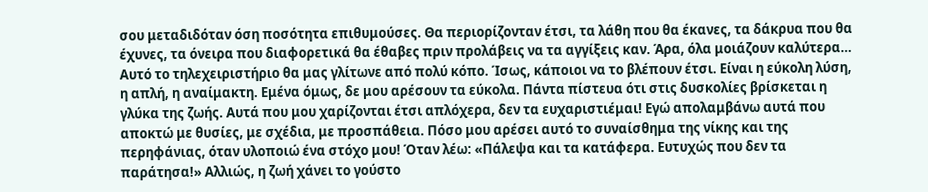σου μεταδιδόταν όση ποσότητα επιθυμούσες. Θα περιορίζονταν έτσι, τα λάθη που θα έκανες, τα δάκρυα που θα έχυνες, τα όνειρα που διαφορετικά θα έθαβες πριν προλάβεις να τα αγγίξεις καν. Άρα, όλα μοιάζουν καλύτερα… Αυτό το τηλεχειριστήριο θα μας γλίτωνε από πολύ κόπο. Ίσως, κάποιοι να το βλέπουν έτσι. Είναι η εύκολη λύση, η απλή, η αναίμακτη. Εμένα όμως, δε μου αρέσουν τα εύκολα. Πάντα πίστευα ότι στις δυσκολίες βρίσκεται η γλύκα της ζωής. Αυτά που μου χαρίζονται έτσι απλόχερα, δεν τα ευχαριστιέμαι! Εγώ απολαμβάνω αυτά που αποκτώ με θυσίες, με σχέδια, με προσπάθεια. Πόσο μου αρέσει αυτό το συναίσθημα της νίκης και της περηφάνιας, όταν υλοποιώ ένα στόχο μου! Όταν λέω: «Πάλεψα και τα κατάφερα. Ευτυχώς που δεν τα παράτησα!» Αλλιώς, η ζωή χάνει το γούστο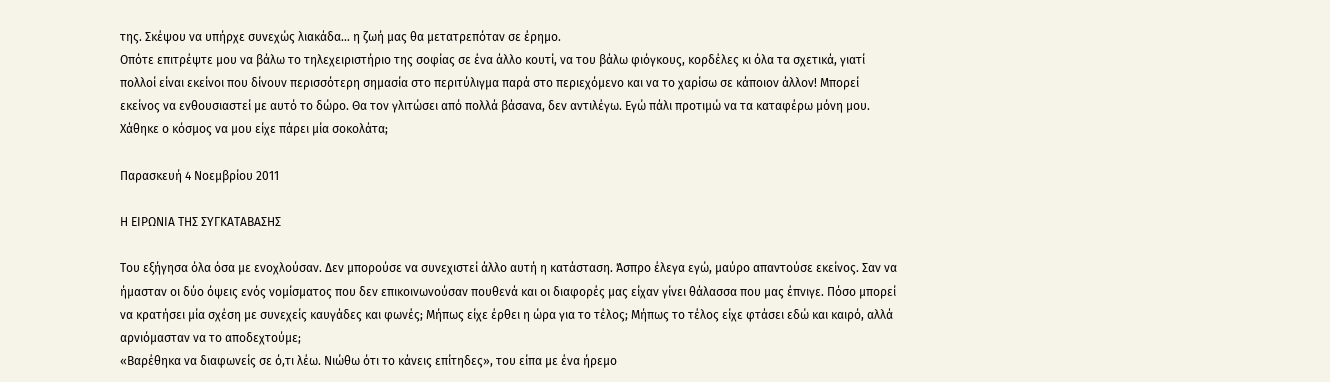της. Σκέψου να υπήρχε συνεχώς λιακάδα… η ζωή μας θα μετατρεπόταν σε έρημο.
Οπότε επιτρέψτε μου να βάλω το τηλεχειριστήριο της σοφίας σε ένα άλλο κουτί, να του βάλω φιόγκους, κορδέλες κι όλα τα σχετικά, γιατί πολλοί είναι εκείνοι που δίνουν περισσότερη σημασία στο περιτύλιγμα παρά στο περιεχόμενο και να το χαρίσω σε κάποιον άλλον! Μπορεί εκείνος να ενθουσιαστεί με αυτό το δώρο. Θα τον γλιτώσει από πολλά βάσανα, δεν αντιλέγω. Εγώ πάλι προτιμώ να τα καταφέρω μόνη μου. Χάθηκε ο κόσμος να μου είχε πάρει μία σοκολάτα;

Παρασκευή 4 Νοεμβρίου 2011

Η ΕΙΡΩΝΙΑ ΤΗΣ ΣΥΓΚΑΤΑΒΑΣΗΣ

Του εξήγησα όλα όσα με ενοχλούσαν. Δεν μπορούσε να συνεχιστεί άλλο αυτή η κατάσταση. Άσπρο έλεγα εγώ, μαύρο απαντούσε εκείνος. Σαν να ήμασταν οι δύο όψεις ενός νομίσματος που δεν επικοινωνούσαν πουθενά και οι διαφορές μας είχαν γίνει θάλασσα που μας έπνιγε. Πόσο μπορεί να κρατήσει μία σχέση με συνεχείς καυγάδες και φωνές; Μήπως είχε έρθει η ώρα για το τέλος; Μήπως το τέλος είχε φτάσει εδώ και καιρό, αλλά αρνιόμασταν να το αποδεχτούμε;
«Βαρέθηκα να διαφωνείς σε ό,τι λέω. Νιώθω ότι το κάνεις επίτηδες», του είπα με ένα ήρεμο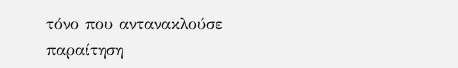τόνο που αντανακλούσε παραίτηση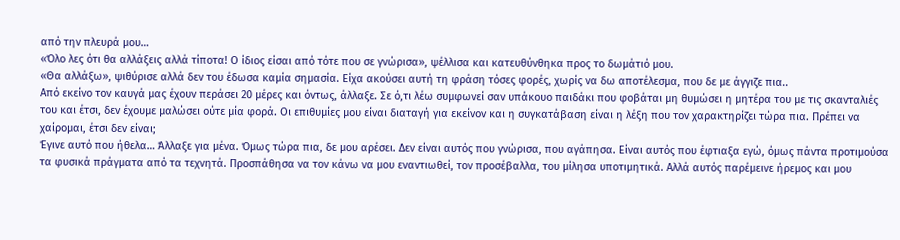από την πλευρά μου…
«Όλο λες ότι θα αλλάξεις αλλά τίποτα! Ο ίδιος είσαι από τότε που σε γνώρισα», ψέλλισα και κατευθύνθηκα προς το δωμάτιό μου.
«Θα αλλάξω», ψιθύρισε αλλά δεν του έδωσα καμία σημασία. Είχα ακούσει αυτή τη φράση τόσες φορές, χωρίς να δω αποτέλεσμα, που δε με άγγιζε πια..
Από εκείνο τον καυγά μας έχουν περάσει 20 μέρες και όντως, άλλαξε. Σε ό,τι λέω συμφωνεί σαν υπάκουο παιδάκι που φοβάται μη θυμώσει η μητέρα του με τις σκανταλιές του και έτσι, δεν έχουμε μαλώσει ούτε μία φορά. Οι επιθυμίες μου είναι διαταγή για εκείνον και η συγκατάβαση είναι η λέξη που τον χαρακτηρίζει τώρα πια. Πρέπει να χαίρομαι, έτσι δεν είναι;
Έγινε αυτό που ήθελα… Άλλαξε για μένα. Όμως τώρα πια, δε μου αρέσει. Δεν είναι αυτός που γνώρισα, που αγάπησα. Είναι αυτός που έφτιαξα εγώ, όμως πάντα προτιμούσα τα φυσικά πράγματα από τα τεχνητά. Προσπάθησα να τον κάνω να μου εναντιωθεί, τον προσέβαλλα, του μίλησα υποτιμητικά. Αλλά αυτός παρέμεινε ήρεμος και μου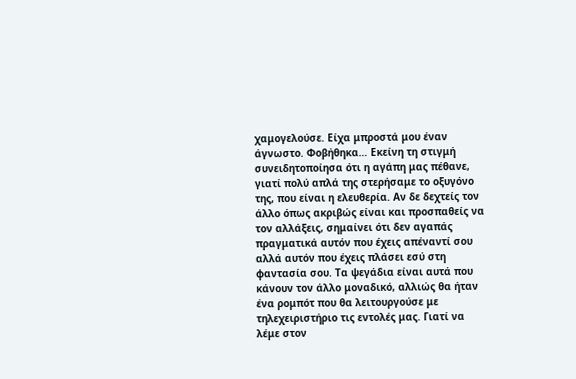χαμογελούσε. Είχα μπροστά μου έναν άγνωστο. Φοβήθηκα… Εκείνη τη στιγμή συνειδητοποίησα ότι η αγάπη μας πέθανε, γιατί πολύ απλά της στερήσαμε το οξυγόνο της, που είναι η ελευθερία. Αν δε δεχτείς τον άλλο όπως ακριβώς είναι και προσπαθείς να τον αλλάξεις, σημαίνει ότι δεν αγαπάς πραγματικά αυτόν που έχεις απέναντί σου αλλά αυτόν που έχεις πλάσει εσύ στη φαντασία σου. Τα ψεγάδια είναι αυτά που κάνουν τον άλλο μοναδικό, αλλιώς θα ήταν ένα ρομπότ που θα λειτουργούσε με τηλεχειριστήριο τις εντολές μας. Γιατί να λέμε στον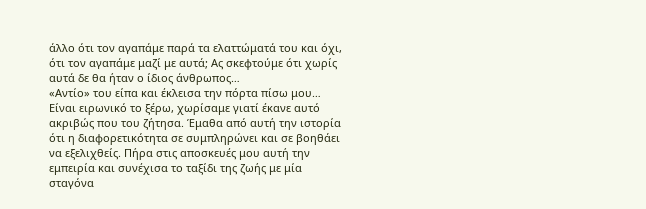άλλο ότι τον αγαπάμε παρά τα ελαττώματά του και όχι, ότι τον αγαπάμε μαζί με αυτά; Ας σκεφτούμε ότι χωρίς αυτά δε θα ήταν ο ίδιος άνθρωπος…
«Αντίο» του είπα και έκλεισα την πόρτα πίσω μου…
Είναι ειρωνικό το ξέρω, χωρίσαμε γιατί έκανε αυτό ακριβώς που του ζήτησα. Έμαθα από αυτή την ιστορία ότι η διαφορετικότητα σε συμπληρώνει και σε βοηθάει να εξελιχθείς. Πήρα στις αποσκευές μου αυτή την εμπειρία και συνέχισα το ταξίδι της ζωής με μία σταγόνα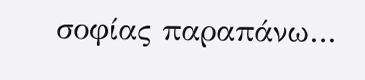σοφίας παραπάνω…